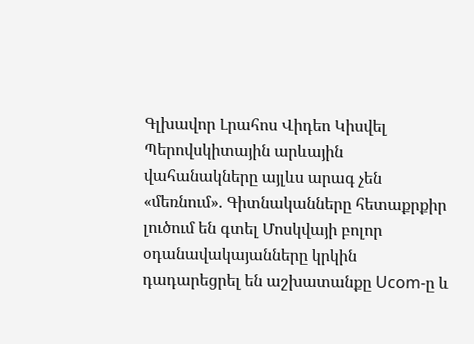Գլխավոր Լրահոս Վիդեո Կիսվել
Պերովսկիտային արևային վահանակները այլևս արագ չեն «մեռնում». Գիտնականները հետաքրքիր լուծում են գտել Մոսկվայի բոլոր օդանավակայանները կրկին դադարեցրել են աշխատանքը Ucom-ը և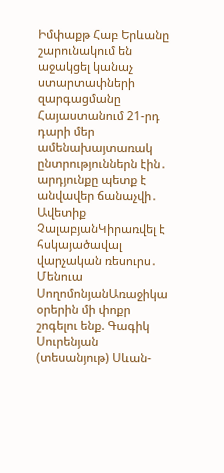Իմփաքթ Հաբ Երևանը շարունակում են աջակցել կանաչ ստարտափների զարգացմանը Հայաստանում 21-րդ դարի մեր ամենախայտառակ ընտրություններն էին․ արդյունքը պետք է անվավեր ճանաչվի․ Ավետիք ՉալաբյանԿիրառվել է հսկայածավալ վարչական ռեսուրս․ Մենուա ՍողոմոնյանԱռաջիկա օրերին մի փոքր շոգելու ենք. Գագիկ Սուրենյան (տեսանյութ) Սևան-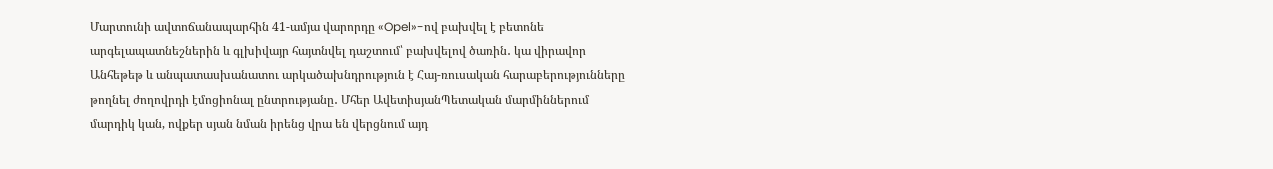Մարտունի ավտոճանապարհին 41-ամյա վարորդը «Opel»-ով բախվել է բետոնե արգելապատնեշներին և գլխիվայր հայտնվել դաշտում՝ բախվելով ծառին․ կա վիրավոր Անհեթեթ և անպատասխանատու արկածախնդրություն է Հայ-ռուսական հարաբերությունները թողնել ժողովրդի էմոցիոնալ ընտրությանը․ Մհեր ԱվետիսյանՊետական մարմիններում մարդիկ կան, ովքեր սյան նման իրենց վրա են վերցնում այդ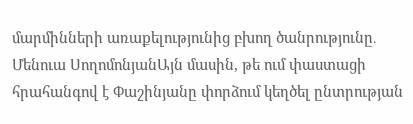մարմինների առաքելությունից բխող ծանրությունը․ Մենուա ՍողոմոնյանԱյն մասին, թե ում փաստացի հրահանգով է Փաշինյանը փորձում կեղծել ընտրության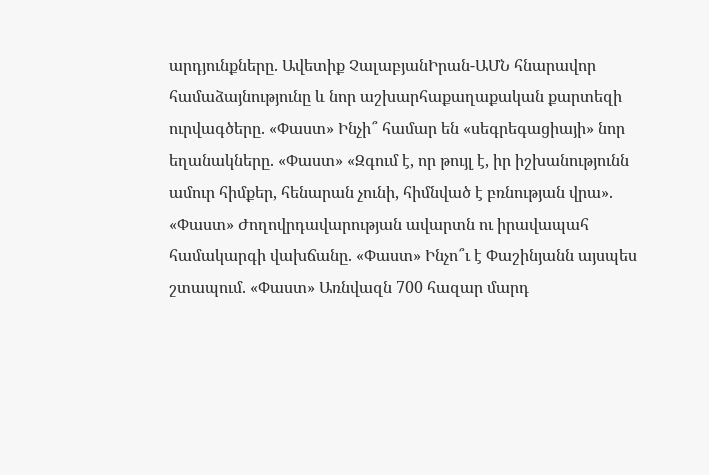արդյունքները. Ավետիք ՉալաբյանԻրան-ԱՄՆ հնարավոր համաձայնությունը և նոր աշխարհաքաղաքական քարտեզի ուրվագծերը. «Փաստ» Ինչի՞ համար են «սեգրեգացիայի» նոր եղանակները. «Փաստ» «Զգում է, որ թույլ է, իր իշխանությունն ամուր հիմքեր, հենարան չունի, հիմնված է բռնության վրա». «Փաստ» Ժողովրդավարության ավարտն ու իրավապահ համակարգի վախճանը. «Փաստ» Ինչո՞ւ է Փաշինյանն այսպես շտապում. «Փաստ» Առնվազն 700 հազար մարդ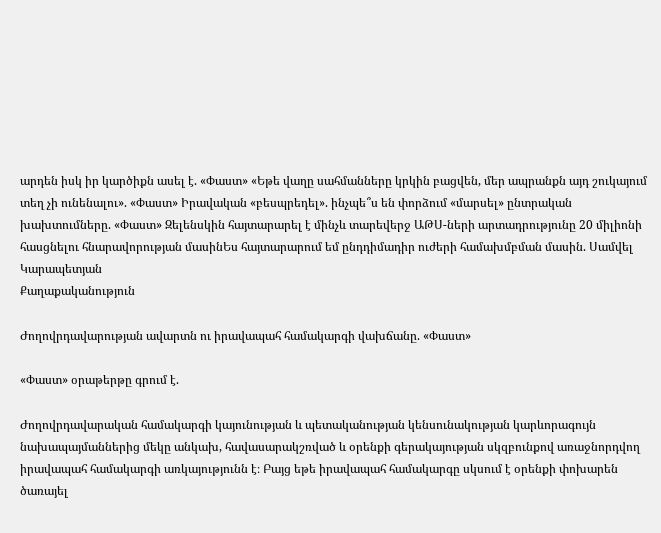արդեն իսկ իր կարծիքն ասել է. «Փաստ» «Եթե վաղը սահմանները կրկին բացվեն, մեր ապրանքն այդ շուկայում տեղ չի ունենալու». «Փաստ» Իրավական «բեսպրեդել». ինչպե՞ս են փորձում «մարսել» ընտրական խախտումները. «Փաստ» Զելենսկին հայտարարել է մինչև տարեվերջ ԱԹՍ-ների արտադրությունը 20 միլիոնի հասցնելու հնարավորության մասինԵս հայտարարում եմ ընդդիմադիր ուժերի համախմբման մասին. Սամվել Կարապետյան
Քաղաքականություն

Ժողովրդավարության ավարտն ու իրավապահ համակարգի վախճանը. «Փաստ»

«Փաստ» օրաթերթը գրում է.

Ժողովրդավարական համակարգի կայունության և պետականության կենսունակության կարևորագույն նախապայմաններից մեկը անկախ, հավասարակշռված և օրենքի գերակայության սկզբունքով առաջնորդվող իրավապահ համակարգի առկայությունն է։ Բայց եթե իրավապահ համակարգը սկսում է օրենքի փոխարեն ծառայել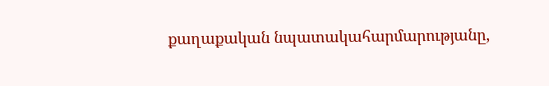քաղաքական նպատակահարմարությանը,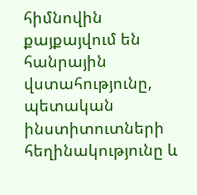հիմնովին քայքայվում են հանրային վստահությունը, պետական ինստիտուտների հեղինակությունը և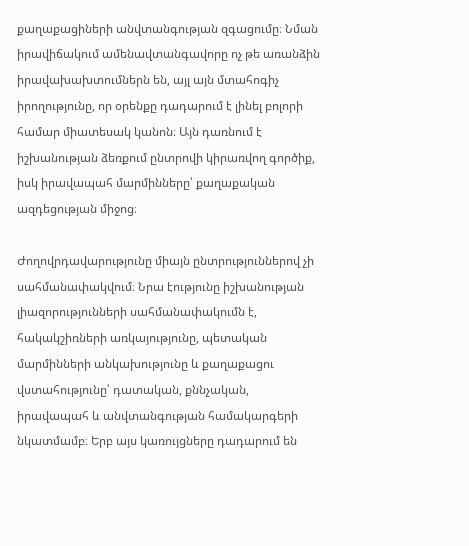քաղաքացիների անվտանգության զգացումը։ Նման իրավիճակում ամենավտանգավորը ոչ թե առանձին իրավախախտումներն են, այլ այն մտահոգիչ իրողությունը, որ օրենքը դադարում է լինել բոլորի համար միատեսակ կանոն։ Այն դառնում է իշխանության ձեռքում ընտրովի կիրառվող գործիք, իսկ իրավապահ մարմինները՝ քաղաքական ազդեցության միջոց։

Ժողովրդավարությունը միայն ընտրություններով չի սահմանափակվում։ Նրա էությունը իշխանության լիազորությունների սահմանափակումն է, հակակշիռների առկայությունը, պետական մարմինների անկախությունը և քաղաքացու վստահությունը՝ դատական, քննչական, իրավապահ և անվտանգության համակարգերի նկատմամբ։ Երբ այս կառույցները դադարում են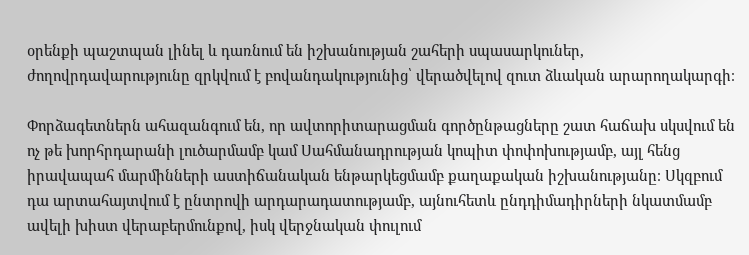օրենքի պաշտպան լինել և դառնում են իշխանության շահերի սպասարկուներ, ժողովրդավարությունը զրկվում է բովանդակությունից՝ վերածվելով զուտ ձևական արարողակարգի։

Փորձագետներն ահազանգում են, որ ավտորիտարացման գործընթացները շատ հաճախ սկսվում են ոչ թե խորհրդարանի լուծարմամբ կամ Սահմանադրության կոպիտ փոփոխությամբ, այլ հենց իրավապահ մարմինների աստիճանական ենթարկեցմամբ քաղաքական իշխանությանը։ Սկզբում դա արտահայտվում է ընտրովի արդարադատությամբ, այնուհետև ընդդիմադիրների նկատմամբ ավելի խիստ վերաբերմունքով, իսկ վերջնական փուլում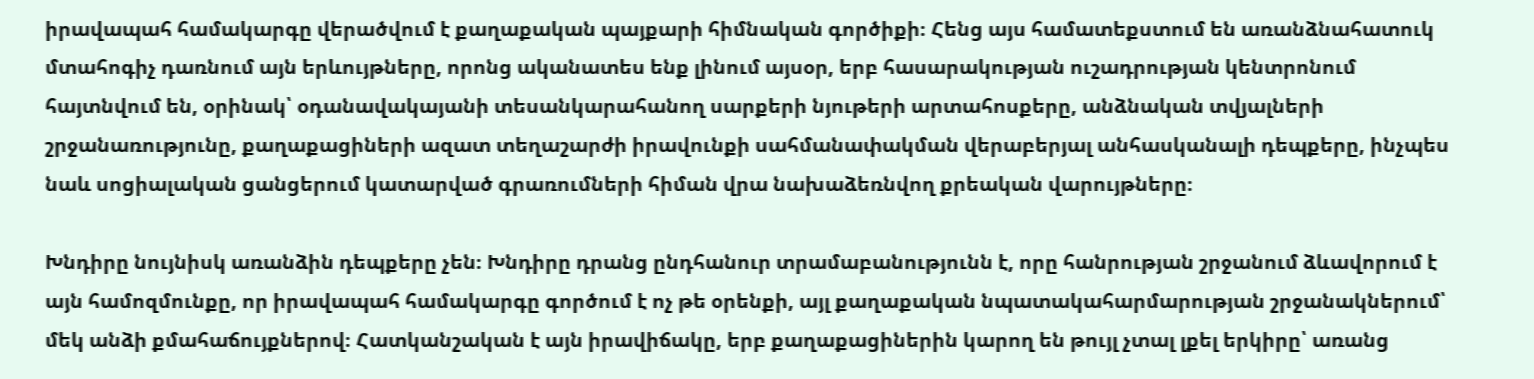իրավապահ համակարգը վերածվում է քաղաքական պայքարի հիմնական գործիքի։ Հենց այս համատեքստում են առանձնահատուկ մտահոգիչ դառնում այն երևույթները, որոնց ականատես ենք լինում այսօր, երբ հասարակության ուշադրության կենտրոնում հայտնվում են, օրինակ՝ օդանավակայանի տեսանկարահանող սարքերի նյութերի արտահոսքերը, անձնական տվյալների շրջանառությունը, քաղաքացիների ազատ տեղաշարժի իրավունքի սահմանափակման վերաբերյալ անհասկանալի դեպքերը, ինչպես նաև սոցիալական ցանցերում կատարված գրառումների հիման վրա նախաձեռնվող քրեական վարույթները։

Խնդիրը նույնիսկ առանձին դեպքերը չեն։ Խնդիրը դրանց ընդհանուր տրամաբանությունն է, որը հանրության շրջանում ձևավորում է այն համոզմունքը, որ իրավապահ համակարգը գործում է ոչ թե օրենքի, այլ քաղաքական նպատակահարմարության շրջանակներում՝ մեկ անձի քմահաճույքներով։ Հատկանշական է այն իրավիճակը, երբ քաղաքացիներին կարող են թույլ չտալ լքել երկիրը՝ առանց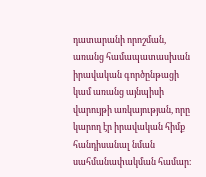դատարանի որոշման, առանց համապատասխան իրավական գործընթացի կամ առանց այնպիսի վարույթի առկայության, որը կարող էր իրավական հիմք հանդիսանալ նման սահմանափակման համար։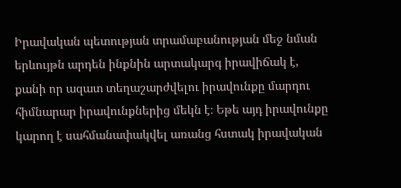Իրավական պետության տրամաբանության մեջ նման երևույթն արդեն ինքնին արտակարգ իրավիճակ է, քանի որ ազատ տեղաշարժվելու իրավունքը մարդու հիմնարար իրավունքներից մեկն է։ Եթե այդ իրավունքը կարող է սահմանափակվել առանց հստակ իրավական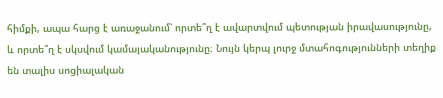հիմքի, ապա հարց է առաջանում՝ որտե՞ղ է ավարտվում պետության իրավասությունը, և որտե՞ղ է սկսվում կամայականությունը։ Նույն կերպ լուրջ մտահոգությունների տեղիք են տալիս սոցիալական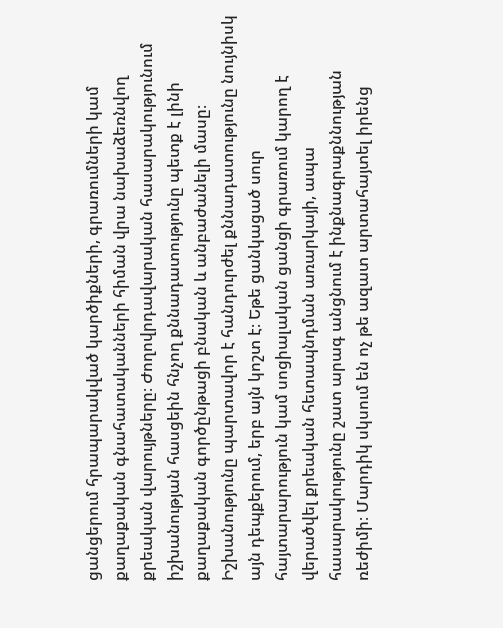ցանցերում հրապարակված կարծիքների, գրառումների կամ քաղաքական գնահատականների հիման վրա նախաձեռնվող քրեական վարույթները։ Ժողովրդավարական հասարակությունում իշխանության հասցեին հնչող քննադատությունը պետք է լինի քաղաքական գործընթացի բնական և անբաժանելի մասը։ Իշխանությունը պարտավոր է հանդուրժել քննադատությունը նույնիսկ այն դեպքերում, երբ այն կոշտ է։ Եթե ցանկացած սուր հայտարարություն կամ սոցիալական ցանցի գրառում կարող է վերածվել քրեական հետապնդման առարկայի, ապա հասարակությունը շատ արագ անցնում է ինքնագրաքննության ռեժիմի։ Մարդիկ սկսում են ոչ թե ազատ արտահայտել իրենց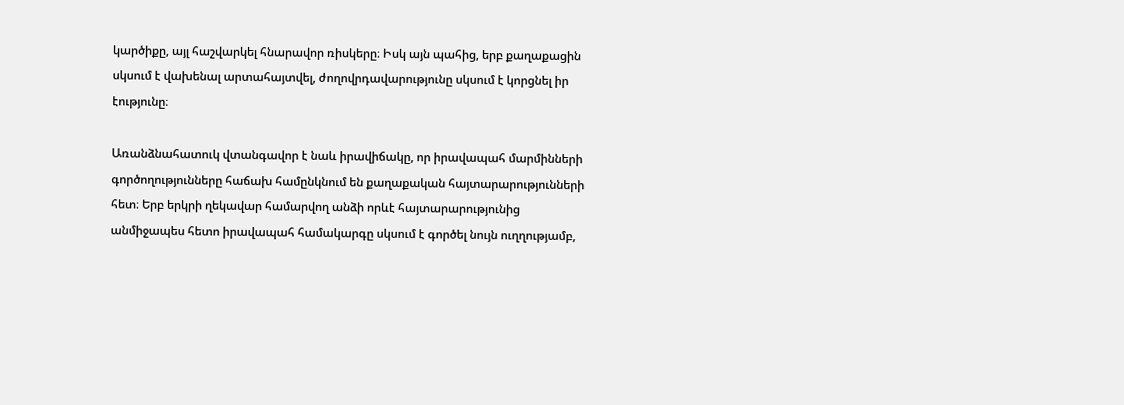կարծիքը, այլ հաշվարկել հնարավոր ռիսկերը։ Իսկ այն պահից, երբ քաղաքացին սկսում է վախենալ արտահայտվել, ժողովրդավարությունը սկսում է կորցնել իր էությունը։

Առանձնահատուկ վտանգավոր է նաև իրավիճակը, որ իրավապահ մարմինների գործողությունները հաճախ համընկնում են քաղաքական հայտարարությունների հետ։ Երբ երկրի ղեկավար համարվող անձի որևէ հայտարարությունից անմիջապես հետո իրավապահ համակարգը սկսում է գործել նույն ուղղությամբ,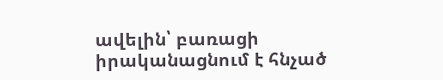ավելին՝ բառացի իրականացնում է հնչած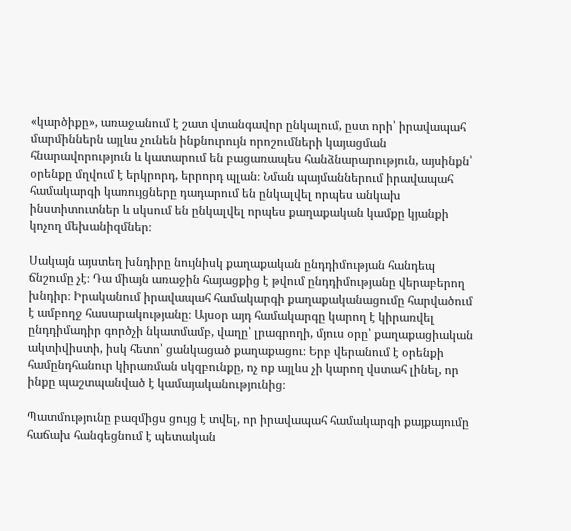«կարծիքը», առաջանում է շատ վտանգավոր ընկալում, ըստ որի՝ իրավապահ մարմիններն այլևս չունեն ինքնուրույն որոշումների կայացման հնարավորություն և կատարում են բացառապես հանձնարարություն, այսինքն՝ օրենքը մղվում է երկրորդ, երրորդ պլան։ Նման պայմաններում իրավապահ համակարգի կառույցները դադարում են ընկալվել որպես անկախ ինստիտուտներ և սկսում են ընկալվել որպես քաղաքական կամքը կյանքի կոչող մեխանիզմներ։

Սակայն այստեղ խնդիրը նույնիսկ քաղաքական ընդդիմության հանդեպ ճնշումը չէ։ Դա միայն առաջին հայացքից է թվում ընդդիմությանը վերաբերող խնդիր։ Իրականում իրավապահ համակարգի քաղաքականացումը հարվածում է ամբողջ հասարակությանը։ Այսօր այդ համակարգը կարող է կիրառվել ընդդիմադիր գործչի նկատմամբ, վաղը՝ լրագրողի, մյուս օրը՝ քաղաքացիական ակտիվիստի, իսկ հետո՝ ցանկացած քաղաքացու։ Երբ վերանում է օրենքի համընդհանուր կիրառման սկզբունքը, ոչ ոք այլևս չի կարող վստահ լինել, որ ինքը պաշտպանված է կամայականությունից։

Պատմությունը բազմիցս ցույց է տվել, որ իրավապահ համակարգի քայքայումը հաճախ հանգեցնում է պետական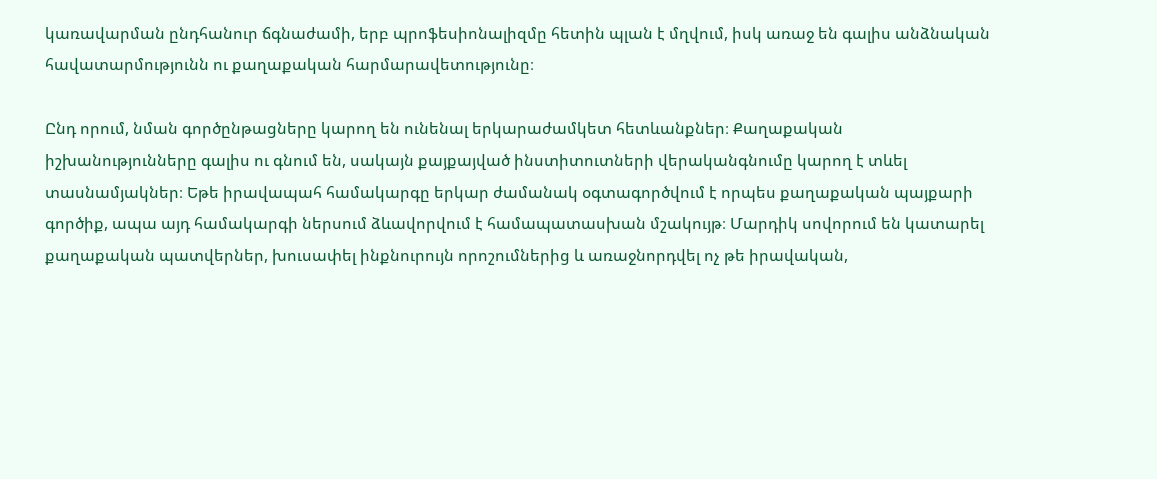կառավարման ընդհանուր ճգնաժամի, երբ պրոֆեսիոնալիզմը հետին պլան է մղվում, իսկ առաջ են գալիս անձնական հավատարմությունն ու քաղաքական հարմարավետությունը։

Ընդ որում, նման գործընթացները կարող են ունենալ երկարաժամկետ հետևանքներ։ Քաղաքական իշխանությունները գալիս ու գնում են, սակայն քայքայված ինստիտուտների վերականգնումը կարող է տևել տասնամյակներ։ Եթե իրավապահ համակարգը երկար ժամանակ օգտագործվում է որպես քաղաքական պայքարի գործիք, ապա այդ համակարգի ներսում ձևավորվում է համապատասխան մշակույթ։ Մարդիկ սովորում են կատարել քաղաքական պատվերներ, խուսափել ինքնուրույն որոշումներից և առաջնորդվել ոչ թե իրավական,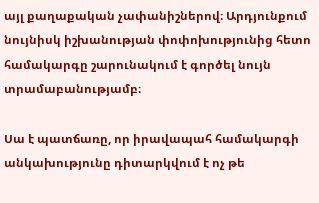այլ քաղաքական չափանիշներով։ Արդյունքում նույնիսկ իշխանության փոփոխությունից հետո համակարգը շարունակում է գործել նույն տրամաբանությամբ։

Սա է պատճառը, որ իրավապահ համակարգի անկախությունը դիտարկվում է ոչ թե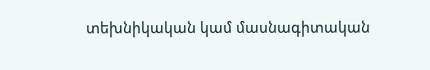տեխնիկական կամ մասնագիտական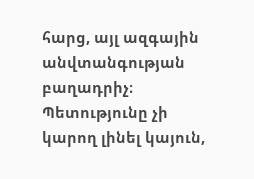հարց, այլ ազգային անվտանգության բաղադրիչ։ Պետությունը չի կարող լինել կայուն,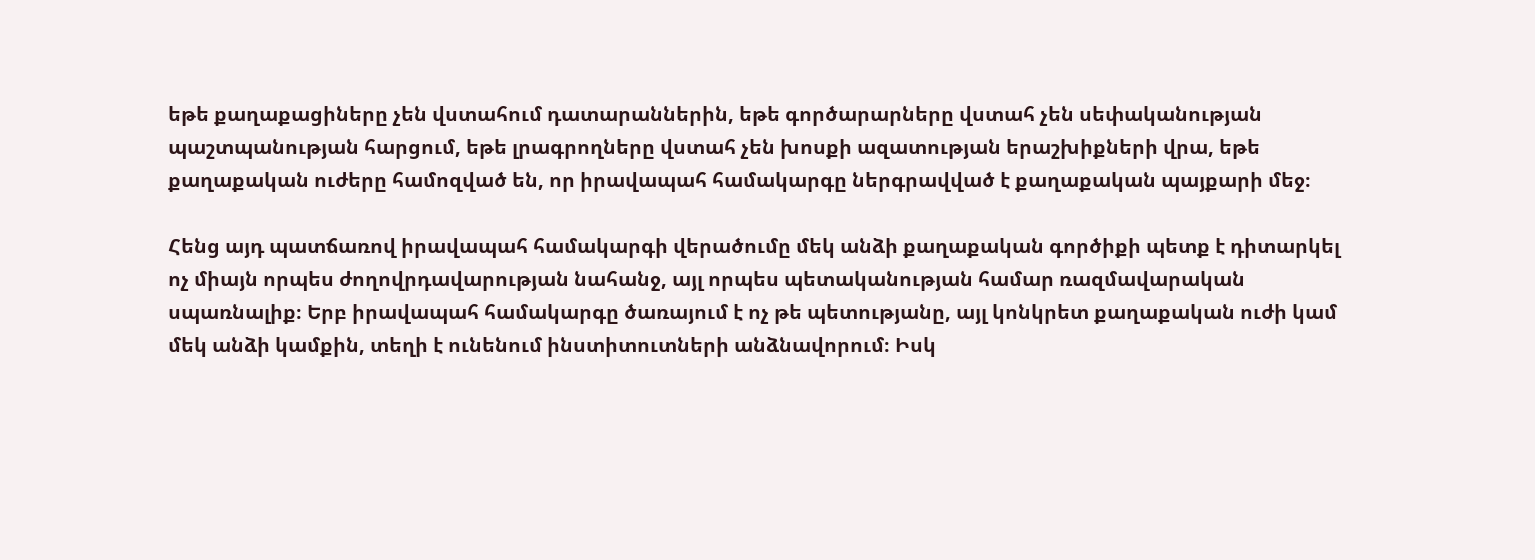եթե քաղաքացիները չեն վստահում դատարաններին, եթե գործարարները վստահ չեն սեփականության պաշտպանության հարցում, եթե լրագրողները վստահ չեն խոսքի ազատության երաշխիքների վրա, եթե քաղաքական ուժերը համոզված են, որ իրավապահ համակարգը ներգրավված է քաղաքական պայքարի մեջ։

Հենց այդ պատճառով իրավապահ համակարգի վերածումը մեկ անձի քաղաքական գործիքի պետք է դիտարկել ոչ միայն որպես ժողովրդավարության նահանջ, այլ որպես պետականության համար ռազմավարական սպառնալիք։ Երբ իրավապահ համակարգը ծառայում է ոչ թե պետությանը, այլ կոնկրետ քաղաքական ուժի կամ մեկ անձի կամքին, տեղի է ունենում ինստիտուտների անձնավորում։ Իսկ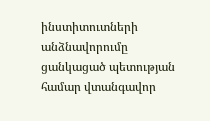ինստիտուտների անձնավորումը ցանկացած պետության համար վտանգավոր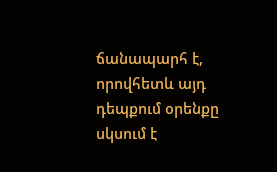ճանապարհ է, որովհետև այդ դեպքում օրենքը սկսում է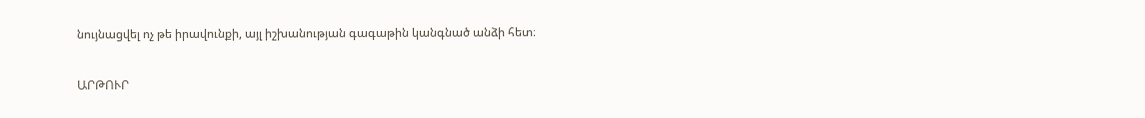նույնացվել ոչ թե իրավունքի, այլ իշխանության գագաթին կանգնած անձի հետ։

ԱՐԹՈՒՐ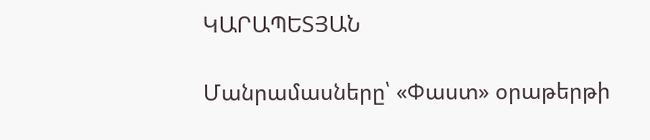ԿԱՐԱՊԵՏՅԱՆ

Մանրամասները՝ «Փաստ» օրաթերթի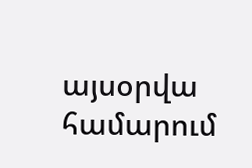այսօրվա համարում